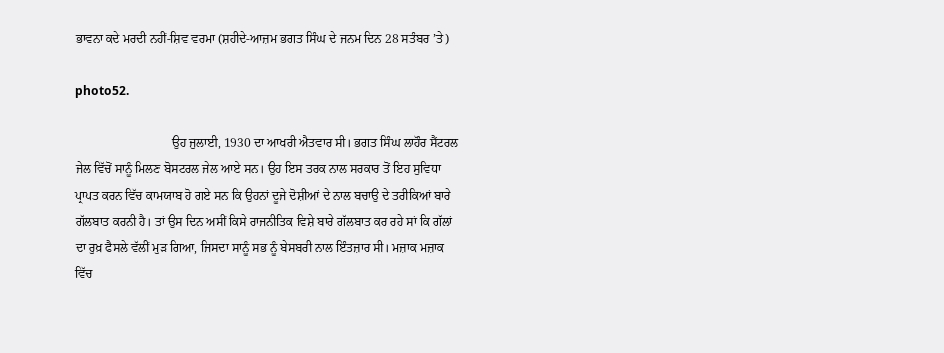ਭਾਵਨਾ ਕਦੇ ਮਰਦੀ ਨਹੀਂ-ਸ਼ਿਵ ਵਰਮਾ (ਸ਼ਹੀਦੇ-ਆਜ਼ਮ ਭਗਤ ਸਿੰਘ ਦੇ ਜਨਮ ਦਿਨ 28 ਸਤੰਬਰ ’ਤੇ)

photo52.

                               ਉਹ ਜੁਲਾਈ, 1930 ਦਾ ਆਖਰੀ ਐਤਵਾਰ ਸੀ। ਭਗਤ ਸਿੰਘ ਲਾਹੌਰ ਸੈਂਟਰਲ ਜੇਲ ਵਿੱਚੋਂ ਸਾਨੂੰ ਮਿਲਣ ਬੋਸਟਰਲ ਜੇਲ ਆਏ ਸਨ। ਉਹ ਇਸ ਤਰਕ ਨਾਲ ਸਰਕਾਰ ਤੋਂ ਇਹ ਸੁਵਿਧਾ ਪ੍ਰਾਪਤ ਕਰਨ ਵਿੱਚ ਕਾਮਯਾਬ ਹੋ ਗਏ ਸਨ ਕਿ ਉਹਨਾਂ ਦੂਜੇ ਦੋਸ਼ੀਆਂ ਦੇ ਨਾਲ ਬਚਾਉ ਦੇ ਤਰੀਕਿਆਂ ਬਾਰੇ ਗੱਲਬਾਤ ਕਰਨੀ ਹੈ। ਤਾਂ ਉਸ ਦਿਨ ਅਸੀਂ ਕਿਸੇ ਰਾਜਨੀਤਿਕ ਵਿਸ਼ੇ ਬਾਰੇ ਗੱਲਬਾਤ ਕਰ ਰਹੇ ਸਾਂ ਕਿ ਗੱਲਾਂ ਦਾ ਰੁਖ਼ ਫੈਸਲੇ ਵੱਲੀਂ ਮੁੜ ਗਿਆ, ਜਿਸਦਾ ਸਾਨੂੰ ਸਭ ਨੂੰ ਬੇਸਬਰੀ ਨਾਲ ਇੰਤਜ਼ਾਰ ਸੀ। ਮਜ਼ਾਕ ਮਜ਼ਾਕ ਵਿੱਚ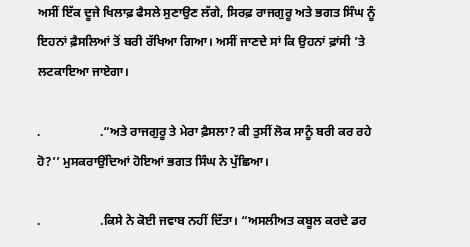ਅਸੀਂ ਇੱਕ ਦੂਜੇ ਖਿਲਾਫ਼ ਫੈਸਲੇ ਸੁਣਾਉਣ ਲੱਗੇ, ਸਿਰਫ਼ ਰਾਜਗੁਰੂ ਅਤੇ ਭਗਤ ਸਿੰਘ ਨੂੰ ਇਹਨਾਂ ਫ਼ੈਸਲਿਆਂ ਤੋਂ ਬਰੀ ਰੱਖਿਆ ਗਿਆ। ਅਸੀਂ ਜਾਣਦੇ ਸਾਂ ਕਿ ਉਹਨਾਂ ਫ਼ਾਂਸੀ ’ਤੇ ਲਟਕਾਇਆ ਜਾਏਗਾ।

.                   .“ਅਤੇ ਰਾਜਗੁਰੂ ਤੇ ਮੇਰਾ ਫ਼ੈਸਲਾ? ਕੀ ਤੁਸੀਂ ਲੋਕ ਸਾਨੂੰ ਬਰੀ ਕਰ ਰਹੇ ਹੋ?’’ ਮੁਸਕਰਾਉਂਦਿਆਂ ਹੋਇਆਂ ਭਗਤ ਸਿੰਘ ਨੇ ਪੁੱਛਿਆ।

.                   .ਕਿਸੇ ਨੇ ਕੋਈ ਜਵਾਬ ਨਹੀਂ ਦਿੱਤਾ। “ਅਸਲੀਅਤ ਕਬੂਲ ਕਰਦੇ ਡਰ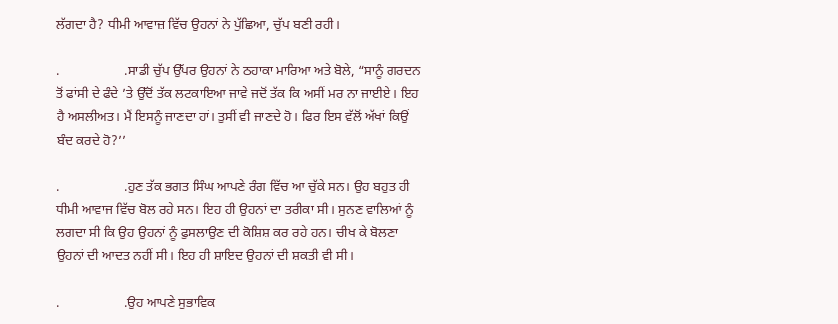ਲੱਗਦਾ ਹੈ? ਧੀਮੀ ਆਵਾਜ਼ ਵਿੱਚ ਉਹਨਾਂ ਨੇ ਪੁੱਛਿਆ, ਚੁੱਪ ਬਣੀ ਰਹੀ।

.                   .ਸਾਡੀ ਚੁੱਪ ਉੱਪਰ ਉਹਨਾਂ ਨੇ ਠਹਾਕਾ ਮਾਰਿਆ ਅਤੇ ਬੋਲੇ, “ਸਾਨੂੰ ਗਰਦਨ ਤੋਂ ਫਾਂਸੀ ਦੇ ਫੰਦੇ ’ਤੇ ਉੱਦੋਂ ਤੱਕ ਲਟਕਾਇਆ ਜਾਵੇ ਜਦੋਂ ਤੱਕ ਕਿ ਅਸੀਂ ਮਰ ਨਾ ਜਾਈਏ। ਇਹ ਹੈ ਅਸਲੀਅਤ। ਮੈਂ ਇਸਨੂੰ ਜਾਣਦਾ ਹਾਂ। ਤੁਸੀਂ ਵੀ ਜਾਣਦੇ ਹੋ। ਫਿਰ ਇਸ ਵੱਲੋਂ ਅੱਖਾਂ ਕਿਉਂ ਬੰਦ ਕਰਦੇ ਹੋ?’’

.                   .ਹੁਣ ਤੱਕ ਭਗਤ ਸਿੰਘ ਆਪਣੇ ਰੰਗ ਵਿੱਚ ਆ ਚੁੱਕੇ ਸਨ। ਉਹ ਬਹੁਤ ਹੀ ਧੀਮੀ ਆਵਾਜ ਵਿੱਚ ਬੋਲ ਰਹੇ ਸਨ। ਇਹ ਹੀ ਉਹਨਾਂ ਦਾ ਤਰੀਕਾ ਸੀ। ਸੁਨਣ ਵਾਲਿਆਂ ਨੂੰ ਲਗਦਾ ਸੀ ਕਿ ਉਹ ਉਹਨਾਂ ਨੂੰ ਫੁਸਲਾਉਣ ਦੀ ਕੋਸ਼ਿਸ਼ ਕਰ ਰਹੇ ਹਨ। ਚੀਖ ਕੇ ਬੋਲਣਾ ਉਹਨਾਂ ਦੀ ਆਦਤ ਨਹੀਂ ਸੀ। ਇਹ ਹੀ ਸ਼ਾਇਦ ਉਹਨਾਂ ਦੀ ਸ਼ਕਤੀ ਵੀ ਸੀ।

.                   .ਉਹ ਆਪਣੇ ਸੁਭਾਵਿਕ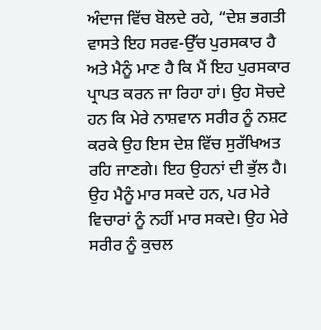ਅੰਦਾਜ ਵਿੱਚ ਬੋਲਦੇ ਰਹੇ, “ਦੇਸ਼ ਭਗਤੀ ਵਾਸਤੇ ਇਹ ਸਰਵ-ਉੱਚ ਪੁਰਸਕਾਰ ਹੈ ਅਤੇ ਮੈਨੂੰ ਮਾਣ ਹੈ ਕਿ ਮੈਂ ਇਹ ਪੁਰਸਕਾਰ ਪ੍ਰਾਪਤ ਕਰਨ ਜਾ ਰਿਹਾ ਹਾਂ। ਉਹ ਸੋਚਦੇ ਹਨ ਕਿ ਮੇਰੇ ਨਾਸ਼ਵਾਨ ਸਰੀਰ ਨੂੰ ਨਸ਼ਟ ਕਰਕੇ ਉਹ ਇਸ ਦੇਸ਼ ਵਿੱਚ ਸੁਰੱਖਿਅਤ ਰਹਿ ਜਾਣਗੇ। ਇਹ ਉਹਨਾਂ ਦੀ ਭੁੱਲ ਹੈ। ਉਹ ਮੈਨੂੰ ਮਾਰ ਸਕਦੇ ਹਨ, ਪਰ ਮੇਰੇ ਵਿਚਾਰਾਂ ਨੂੰ ਨਹੀਂ ਮਾਰ ਸਕਦੇ। ਉਹ ਮੇਰੇ ਸਰੀਰ ਨੂੰ ਕੁਚਲ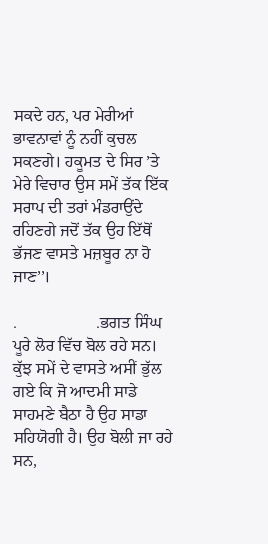ਸਕਦੇ ਹਨ, ਪਰ ਮੇਰੀਆਂ ਭਾਵਨਾਵਾਂ ਨੂੰ ਨਹੀਂ ਕੁਚਲ ਸਕਣਗੇ। ਹਕੂਮਤ ਦੇ ਸਿਰ ’ਤੇ ਮੇਰੇ ਵਿਚਾਰ ਉਸ ਸਮੇਂ ਤੱਕ ਇੱਕ ਸਰਾਪ ਦੀ ਤਰਾਂ ਮੰਡਰਾਉਂਦੇ ਰਹਿਣਗੇ ਜਦੋਂ ਤੱਕ ਉਹ ਇੱਥੋਂ ਭੱਜਣ ਵਾਸਤੇ ਮਜ਼ਬੂਰ ਨਾ ਹੋ ਜਾਣ’’।

.                   .ਭਗਤ ਸਿੰਘ ਪੂਰੇ ਲੋਰ ਵਿੱਚ ਬੋਲ ਰਹੇ ਸਨ। ਕੁੱਝ ਸਮੇਂ ਦੇ ਵਾਸਤੇ ਅਸੀਂ ਭੁੱਲ ਗਏ ਕਿ ਜੋ ਆਦਮੀ ਸਾਡੇ ਸਾਹਮਣੇ ਬੈਠਾ ਹੈ ਉਹ ਸਾਡਾ ਸਹਿਯੋਗੀ ਹੈ। ਉਹ ਬੋਲੀ ਜਾ ਰਹੇ ਸਨ,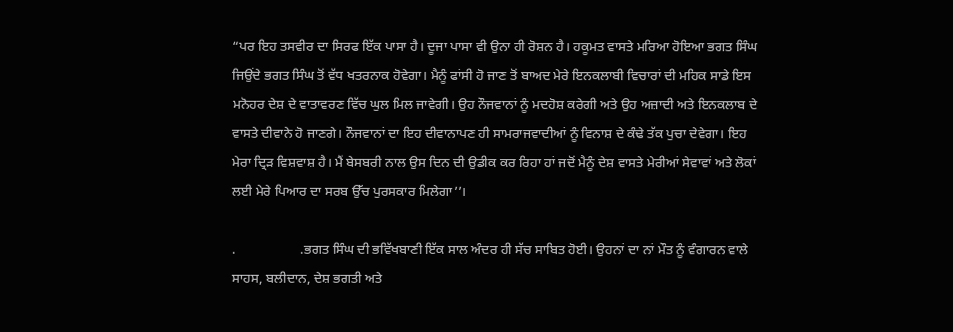“ਪਰ ਇਹ ਤਸਵੀਰ ਦਾ ਸਿਰਫ ਇੱਕ ਪਾਸਾ ਹੈ। ਦੂਜਾ ਪਾਸਾ ਵੀ ਉਨਾ ਹੀ ਰੋਸ਼ਨ ਹੈ। ਹਕੂਮਤ ਵਾਸਤੇ ਮਰਿਆ ਹੋਇਆ ਭਗਤ ਸਿੰਘ ਜਿਉਂਦੇ ਭਗਤ ਸਿੰਘ ਤੋਂ ਵੱਧ ਖਤਰਨਾਕ ਹੋਵੇਗਾ। ਮੈਨੂੰ ਫਾਂਸੀ ਹੋ ਜਾਣ ਤੋਂ ਬਾਅਦ ਮੇਰੇ ਇਨਕਲਾਬੀ ਵਿਚਾਰਾਂ ਦੀ ਮਹਿਕ ਸਾਡੇ ਇਸ ਮਨੋਹਰ ਦੇਸ਼ ਦੇ ਵਾਤਾਵਰਣ ਵਿੱਚ ਘੁਲ ਮਿਲ ਜਾਵੇਗੀ। ਉਹ ਨੌਜਵਾਨਾਂ ਨੂੰ ਮਦਹੋਸ਼ ਕਰੇਗੀ ਅਤੇ ਉਹ ਅਜ਼ਾਦੀ ਅਤੇ ਇਨਕਲਾਬ ਦੇ ਵਾਸਤੇ ਦੀਵਾਨੇ ਹੋ ਜਾਣਗੇ। ਨੌਜਵਾਨਾਂ ਦਾ ਇਹ ਦੀਵਾਨਾਪਣ ਹੀ ਸਾਮਰਾਜਵਾਦੀਆਂ ਨੂੰ ਵਿਨਾਸ਼ ਦੇ ਕੰਢੇ ਤੱਕ ਪੁਚਾ ਦੇਵੇਗਾ। ਇਹ ਮੇਰਾ ਦ੍ਰਿੜ ਵਿਸ਼ਵਾਸ਼ ਹੈ। ਮੈਂ ਬੇਸਬਰੀ ਨਾਲ ਉਸ ਦਿਨ ਦੀ ਉਡੀਕ ਕਰ ਰਿਹਾ ਹਾਂ ਜਦੋਂ ਮੈਨੂੰ ਦੇਸ਼ ਵਾਸਤੇ ਮੇਰੀਆਂ ਸੇਵਾਵਾਂ ਅਤੇ ਲੋਕਾਂ ਲਈ ਮੇਰੇ ਪਿਆਰ ਦਾ ਸਰਬ ਉੱਚ ਪੁਰਸਕਾਰ ਮਿਲੇਗਾ’’।

.                   .ਭਗਤ ਸਿੰਘ ਦੀ ਭਵਿੱਖਬਾਣੀ ਇੱਕ ਸਾਲ ਅੰਦਰ ਹੀ ਸੱਚ ਸਾਬਿਤ ਹੋਈ। ਉਹਨਾਂ ਦਾ ਨਾਂ ਮੌਤ ਨੂੰ ਵੰਗਾਰਨ ਵਾਲੇ ਸਾਹਸ, ਬਲੀਦਾਨ, ਦੇਸ਼ ਭਗਤੀ ਅਤੇ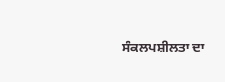ਸੰਕਲਪਸ਼ੀਲਤਾ ਦਾ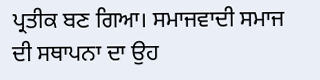ਪ੍ਰਤੀਕ ਬਣ ਗਿਆ। ਸਮਾਜਵਾਦੀ ਸਮਾਜ ਦੀ ਸਥਾਪਨਾ ਦਾ ਉਹ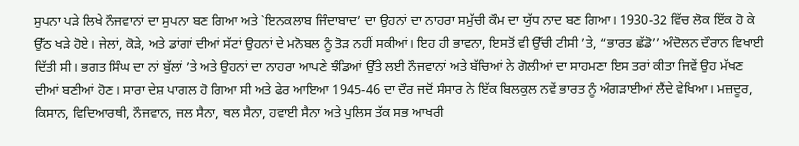ਸੁਪਨਾ ਪੜੇ ਲਿਖੇ ਨੌਜਵਾਨਾਂ ਦਾ ਸੁਪਨਾ ਬਣ ਗਿਆ ਅਤੇ `ਇਨਕਲਾਬ ਜਿੰਦਾਬਾਦ’ ਦਾ ਉਹਨਾਂ ਦਾ ਨਾਹਰਾ ਸਮੁੱਚੀ ਕੌਮ ਦਾ ਯੁੱਧ ਨਾਦ ਬਣ ਗਿਆ। 1930-32 ਵਿੱਚ ਲੋਕ ਇੱਕ ਹੋ ਕੇ ਉੱਠ ਖੜੇ ਹੋਏ। ਜੇਲਾਂ, ਕੋੜੇ, ਅਤੇ ਡਾਂਗਾਂ ਦੀਆਂ ਸੱਟਾਂ ਉਹਨਾਂ ਦੇ ਮਨੋਬਲ ਨੂੰ ਤੋੜ ਨਹੀਂ ਸਕੀਆਂ। ਇਹ ਹੀ ਭਾਵਨਾ, ਇਸਤੋਂ ਵੀ ਉੱਚੀ ਟੀਸੀ ’ਤੇ, “ਭਾਰਤ ਛੱਡੋ’’ ਅੰਦੋਲਨ ਦੌਰਾਨ ਵਿਖਾਈ ਦਿੱਤੀ ਸੀ। ਭਗਤ ਸਿੰਘ ਦਾ ਨਾਂ ਬੁੱਲਾਂ ’ਤੇ ਅਤੇ ਉਹਨਾਂ ਦਾ ਨਾਹਰਾ ਆਪਣੇ ਝੰਡਿਆਂ ਉੱਤੇ ਲਈ ਨੌਜਵਾਨਾਂ ਅਤੇ ਬੱਚਿਆਂ ਨੇ ਗੋਲੀਆਂ ਦਾ ਸਾਹਮਣਾ ਇਸ ਤਰਾਂ ਕੀਤਾ ਜਿਵੇਂ ਉਹ ਮੱਖਣ ਦੀਆਂ ਬਣੀਆਂ ਹੋਣ। ਸਾਰਾ ਦੇਸ਼ ਪਾਗਲ ਹੋ ਗਿਆ ਸੀ ਅਤੇ ਫੇਰ ਆਇਆ 1945-46 ਦਾ ਦੌਰ ਜਦੋਂ ਸੰਸਾਰ ਨੇ ਇੱਕ ਬਿਲਕੁਲ ਨਵੇਂ ਭਾਰਤ ਨੂੰ ਅੰਗੜਾਈਆਂ ਲੈਂਦੇ ਵੇਖਿਆ। ਮਜ਼ਦੂਰ, ਕਿਸਾਨ, ਵਿਦਿਆਰਥੀ, ਨੌਜਵਾਨ, ਜਲ ਸੈਨਾ, ਥਲ ਸੈਨਾ, ਹਵਾਈ ਸੈਨਾ ਅਤੇ ਪੁਲਿਸ ਤੱਕ ਸਭ ਆਖਰੀ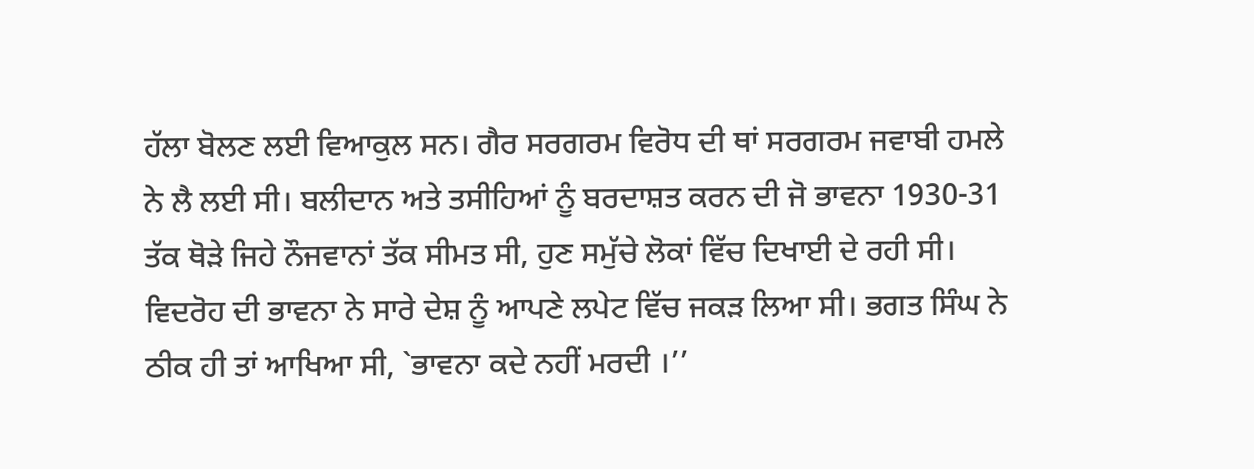ਹੱਲਾ ਬੋਲਣ ਲਈ ਵਿਆਕੁਲ ਸਨ। ਗੈਰ ਸਰਗਰਮ ਵਿਰੋਧ ਦੀ ਥਾਂ ਸਰਗਰਮ ਜਵਾਬੀ ਹਮਲੇ ਨੇ ਲੈ ਲਈ ਸੀ। ਬਲੀਦਾਨ ਅਤੇ ਤਸੀਹਿਆਂ ਨੂੰ ਬਰਦਾਸ਼ਤ ਕਰਨ ਦੀ ਜੋ ਭਾਵਨਾ 1930-31 ਤੱਕ ਥੋੜੇ ਜਿਹੇ ਨੌਜਵਾਨਾਂ ਤੱਕ ਸੀਮਤ ਸੀ, ਹੁਣ ਸਮੁੱਚੇ ਲੋਕਾਂ ਵਿੱਚ ਦਿਖਾਈ ਦੇ ਰਹੀ ਸੀ। ਵਿਦਰੋਹ ਦੀ ਭਾਵਨਾ ਨੇ ਸਾਰੇ ਦੇਸ਼ ਨੂੰ ਆਪਣੇ ਲਪੇਟ ਵਿੱਚ ਜਕੜ ਲਿਆ ਸੀ। ਭਗਤ ਸਿੰਘ ਨੇ ਠੀਕ ਹੀ ਤਾਂ ਆਖਿਆ ਸੀ, `ਭਾਵਨਾ ਕਦੇ ਨਹੀਂ ਮਰਦੀ ।’’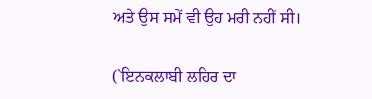ਅਤੇ ਉਸ ਸਮੇਂ ਵੀ ਉਹ ਮਰੀ ਨਹੀਂ ਸੀ।

(`ਇਨਕਲਾਬੀ ਲਹਿਰ ਦਾ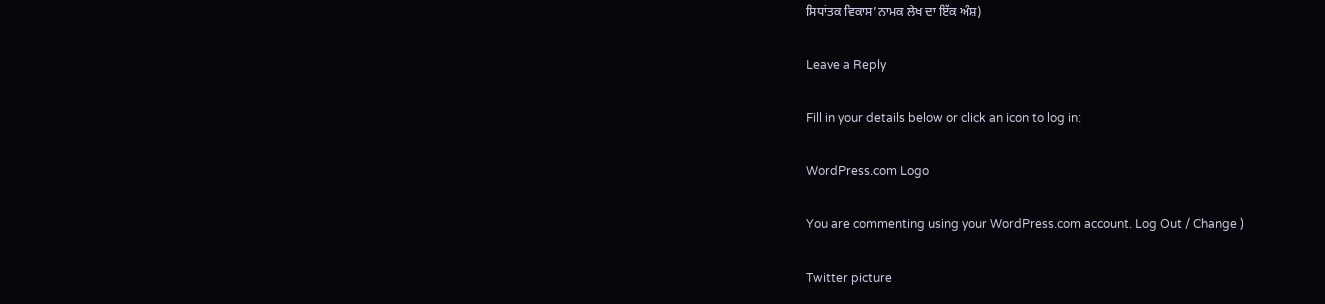ਸਿਧਾਂਤਕ ਵਿਕਾਸ’ਨਾਮਕ ਲੇਖ ਦਾ ਇੱਕ ਅੰਸ਼)

Leave a Reply

Fill in your details below or click an icon to log in:

WordPress.com Logo

You are commenting using your WordPress.com account. Log Out / Change )

Twitter picture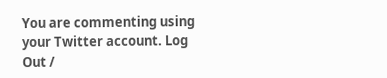You are commenting using your Twitter account. Log Out /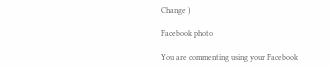Change )

Facebook photo

You are commenting using your Facebook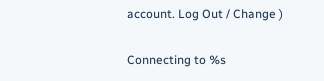account. Log Out / Change )

Connecting to %s